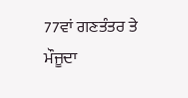77ਵਾਂ ਗਣਤੰਤਰ ਤੇ ਮੌਜੂਦਾ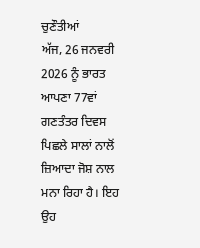ਚੁਣੌਤੀਆਂ
ਅੱਜ, 26 ਜਨਵਰੀ 2026 ਨੂੰ ਭਾਰਤ ਆਪਣਾ 77ਵਾਂ ਗਣਤੰਤਰ ਦਿਵਸ ਪਿਛਲੇ ਸਾਲਾਂ ਨਾਲੋਂ ਜ਼ਿਆਦਾ ਜੋਸ਼ ਨਾਲ ਮਨਾ ਰਿਹਾ ਹੈ। ਇਹ ਉਹ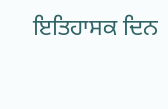ਇਤਿਹਾਸਕ ਦਿਨ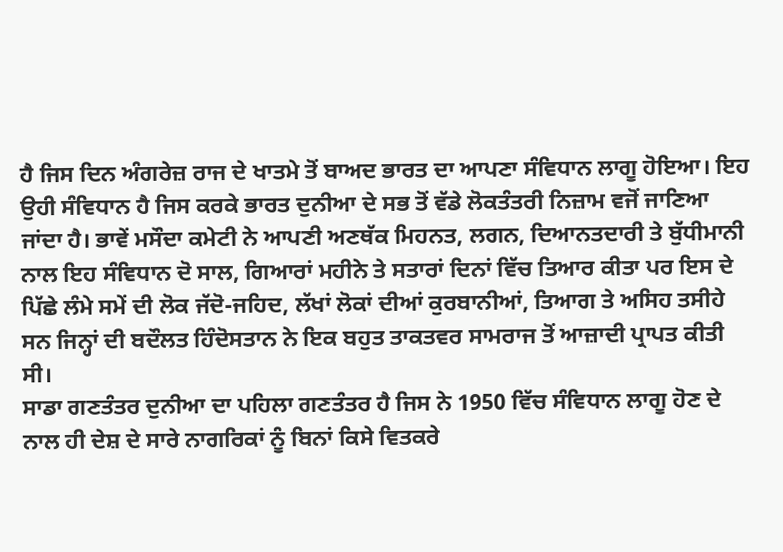ਹੈ ਜਿਸ ਦਿਨ ਅੰਗਰੇਜ਼ ਰਾਜ ਦੇ ਖਾਤਮੇ ਤੋਂ ਬਾਅਦ ਭਾਰਤ ਦਾ ਆਪਣਾ ਸੰਵਿਧਾਨ ਲਾਗੂ ਹੋਇਆ। ਇਹ ਉਹੀ ਸੰਵਿਧਾਨ ਹੈ ਜਿਸ ਕਰਕੇ ਭਾਰਤ ਦੁਨੀਆ ਦੇ ਸਭ ਤੋਂ ਵੱਡੇ ਲੋਕਤੰਤਰੀ ਨਿਜ਼ਾਮ ਵਜੋਂ ਜਾਣਿਆ ਜਾਂਦਾ ਹੈ। ਭਾਵੇਂ ਮਸੌਦਾ ਕਮੇਟੀ ਨੇ ਆਪਣੀ ਅਣਥੱਕ ਮਿਹਨਤ, ਲਗਨ, ਦਿਆਨਤਦਾਰੀ ਤੇ ਬੁੱਧੀਮਾਨੀ ਨਾਲ ਇਹ ਸੰਵਿਧਾਨ ਦੋ ਸਾਲ, ਗਿਆਰਾਂ ਮਹੀਨੇ ਤੇ ਸਤਾਰਾਂ ਦਿਨਾਂ ਵਿੱਚ ਤਿਆਰ ਕੀਤਾ ਪਰ ਇਸ ਦੇ ਪਿੱਛੇ ਲੰਮੇ ਸਮੇਂ ਦੀ ਲੋਕ ਜੱਦੋ-ਜਹਿਦ, ਲੱਖਾਂ ਲੋਕਾਂ ਦੀਆਂ ਕੁਰਬਾਨੀਆਂ, ਤਿਆਗ ਤੇ ਅਸਿਹ ਤਸੀਹੇ ਸਨ ਜਿਨ੍ਹਾਂ ਦੀ ਬਦੌਲਤ ਹਿੰਦੋਸਤਾਨ ਨੇ ਇਕ ਬਹੁਤ ਤਾਕਤਵਰ ਸਾਮਰਾਜ ਤੋਂ ਆਜ਼ਾਦੀ ਪ੍ਰਾਪਤ ਕੀਤੀ ਸੀ।
ਸਾਡਾ ਗਣਤੰਤਰ ਦੁਨੀਆ ਦਾ ਪਹਿਲਾ ਗਣਤੰਤਰ ਹੈ ਜਿਸ ਨੇ 1950 ਵਿੱਚ ਸੰਵਿਧਾਨ ਲਾਗੂ ਹੋਣ ਦੇ ਨਾਲ ਹੀ ਦੇਸ਼ ਦੇ ਸਾਰੇ ਨਾਗਰਿਕਾਂ ਨੂੰ ਬਿਨਾਂ ਕਿਸੇ ਵਿਤਕਰੇ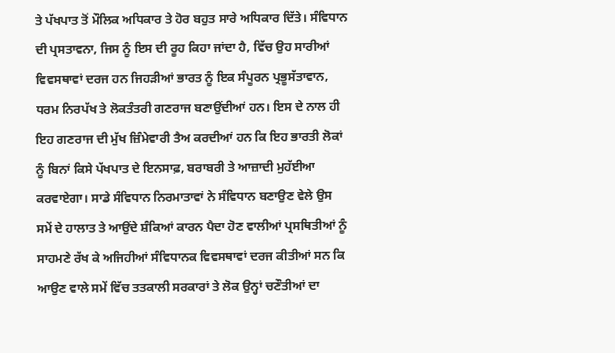ਤੇ ਪੱਖਪਾਤ ਤੋਂ ਮੌਲਿਕ ਅਧਿਕਾਰ ਤੇ ਹੋਰ ਬਹੁਤ ਸਾਰੇ ਅਧਿਕਾਰ ਦਿੱਤੇ। ਸੰਵਿਧਾਨ ਦੀ ਪ੍ਰਸਤਾਵਨਾ, ਜਿਸ ਨੂੰ ਇਸ ਦੀ ਰੂਹ ਕਿਹਾ ਜਾਂਦਾ ਹੈ, ਵਿੱਚ ਉਹ ਸਾਰੀਆਂ ਵਿਵਸਥਾਵਾਂ ਦਰਜ ਹਨ ਜਿਹੜੀਆਂ ਭਾਰਤ ਨੂੰ ਇਕ ਸੰਪੂਰਨ ਪ੍ਰਭੂਸੱਤਾਵਾਨ, ਧਰਮ ਨਿਰਪੱਖ ਤੇ ਲੋਕਤੰਤਰੀ ਗਣਰਾਜ ਬਣਾਉਂਦੀਆਂ ਹਨ। ਇਸ ਦੇ ਨਾਲ ਹੀ ਇਹ ਗਣਰਾਜ ਦੀ ਮੁੱਖ ਜ਼ਿੰਮੇਵਾਰੀ ਤੈਅ ਕਰਦੀਆਂ ਹਨ ਕਿ ਇਹ ਭਾਰਤੀ ਲੋਕਾਂ ਨੂੰ ਬਿਨਾਂ ਕਿਸੇ ਪੱਖਪਾਤ ਦੇ ਇਨਸਾਫ਼, ਬਰਾਬਰੀ ਤੇ ਆਜ਼ਾਦੀ ਮੁਹੱਈਆ ਕਰਵਾਏਗਾ। ਸਾਡੇ ਸੰਵਿਧਾਨ ਨਿਰਮਾਤਾਵਾਂ ਨੇ ਸੰਵਿਧਾਨ ਬਣਾਉਣ ਵੇਲੇ ਉਸ ਸਮੇਂ ਦੇ ਹਾਲਾਤ ਤੇ ਆਉਂਦੇ ਸ਼ੰਕਿਆਂ ਕਾਰਨ ਪੈਦਾ ਹੋਣ ਵਾਲੀਆਂ ਪ੍ਰਸਥਿਤੀਆਂ ਨੂੰ ਸਾਹਮਣੇ ਰੱਖ ਕੇ ਅਜਿਹੀਆਂ ਸੰਵਿਧਾਨਕ ਵਿਵਸਥਾਵਾਂ ਦਰਜ ਕੀਤੀਆਂ ਸਨ ਕਿ ਆਉਣ ਵਾਲੇ ਸਮੇਂ ਵਿੱਚ ਤਤਕਾਲੀ ਸਰਕਾਰਾਂ ਤੇ ਲੋਕ ਉਨ੍ਹਾਂ ਚਣੌਤੀਆਂ ਦਾ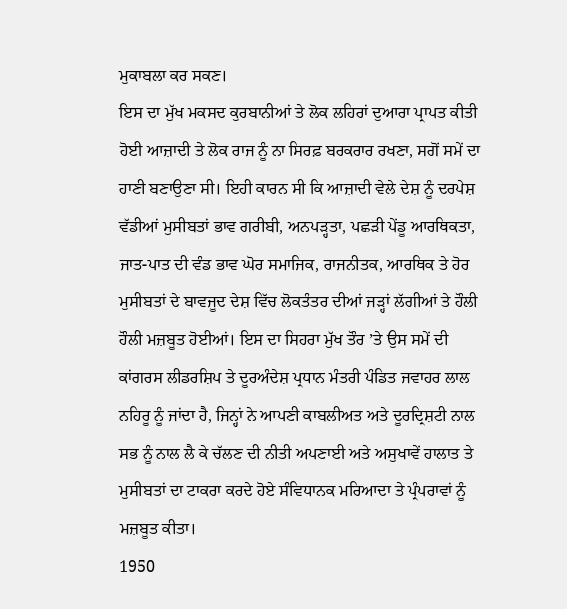ਮੁਕਾਬਲਾ ਕਰ ਸਕਣ।
ਇਸ ਦਾ ਮੁੱਖ ਮਕਸਦ ਕੁਰਬਾਨੀਆਂ ਤੇ ਲੋਕ ਲਹਿਰਾਂ ਦੁਆਰਾ ਪ੍ਰਾਪਤ ਕੀਤੀ ਹੋਈ ਆਜ਼ਾਦੀ ਤੇ ਲੋਕ ਰਾਜ ਨੂੰ ਨਾ ਸਿਰਫ਼ ਬਰਕਰਾਰ ਰਖਣਾ, ਸਗੋਂ ਸਮੇਂ ਦਾ ਹਾਣੀ ਬਣਾਉਣਾ ਸੀ। ਇਹੀ ਕਾਰਨ ਸੀ ਕਿ ਆਜ਼ਾਦੀ ਵੇਲੇ ਦੇਸ਼ ਨੂੰ ਦਰਪੇਸ਼ ਵੱਡੀਆਂ ਮੁਸੀਬਤਾਂ ਭਾਵ ਗਰੀਬੀ, ਅਨਪੜ੍ਹਤਾ, ਪਛੜੀ ਪੇਂਡੂ ਆਰਥਿਕਤਾ, ਜਾਤ-ਪਾਤ ਦੀ ਵੰਡ ਭਾਵ ਘੋਰ ਸਮਾਜਿਕ, ਰਾਜਨੀਤਕ, ਆਰਥਿਕ ਤੇ ਹੋਰ ਮੁਸੀਬਤਾਂ ਦੇ ਬਾਵਜੂਦ ਦੇਸ਼ ਵਿੱਚ ਲੋਕਤੰਤਰ ਦੀਆਂ ਜੜ੍ਹਾਂ ਲੱਗੀਆਂ ਤੇ ਹੌਲੀ ਹੌਲੀ ਮਜ਼ਬੂਤ ਹੋਈਆਂ। ਇਸ ਦਾ ਸਿਹਰਾ ਮੁੱਖ ਤੌਰ ’ਤੇ ਉਸ ਸਮੇਂ ਦੀ ਕਾਂਗਰਸ ਲੀਡਰਸ਼ਿਪ ਤੇ ਦੂਰਅੰਦੇਸ਼ ਪ੍ਰਧਾਨ ਮੰਤਰੀ ਪੰਡਿਤ ਜਵਾਹਰ ਲਾਲ ਨਹਿਰੂ ਨੂੰ ਜਾਂਦਾ ਹੈ, ਜਿਨ੍ਹਾਂ ਨੇ ਆਪਣੀ ਕਾਬਲੀਅਤ ਅਤੇ ਦੂਰਦ੍ਰਿਸ਼ਟੀ ਨਾਲ ਸਭ ਨੂੰ ਨਾਲ ਲੈ ਕੇ ਚੱਲਣ ਦੀ ਨੀਤੀ ਅਪਣਾਈ ਅਤੇ ਅਸੁਖਾਵੇਂ ਹਾਲਾਤ ਤੇ ਮੁਸੀਬਤਾਂ ਦਾ ਟਾਕਰਾ ਕਰਦੇ ਹੋਏ ਸੰਵਿਧਾਨਕ ਮਰਿਆਦਾ ਤੇ ਪ੍ਰੰਪਰਾਵਾਂ ਨੂੰ ਮਜ਼ਬੂਤ ਕੀਤਾ।
1950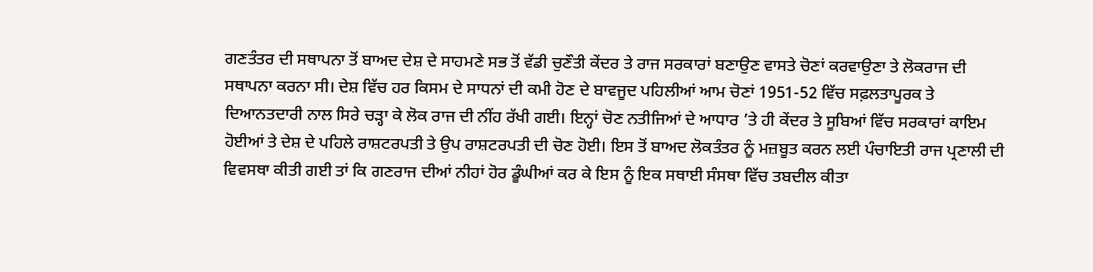ਗਣਤੰਤਰ ਦੀ ਸਥਾਪਨਾ ਤੋਂ ਬਾਅਦ ਦੇਸ਼ ਦੇ ਸਾਹਮਣੇ ਸਭ ਤੋਂ ਵੱਡੀ ਚੁਣੌਤੀ ਕੇਂਦਰ ਤੇ ਰਾਜ ਸਰਕਾਰਾਂ ਬਣਾਉਣ ਵਾਸਤੇ ਚੋਣਾਂ ਕਰਵਾਉਣਾ ਤੇ ਲੋਕਰਾਜ ਦੀ ਸਥਾਪਨਾ ਕਰਨਾ ਸੀ। ਦੇਸ਼ ਵਿੱਚ ਹਰ ਕਿਸਮ ਦੇ ਸਾਧਨਾਂ ਦੀ ਕਮੀ ਹੋਣ ਦੇ ਬਾਵਜੂਦ ਪਹਿਲੀਆਂ ਆਮ ਚੋਣਾਂ 1951-52 ਵਿੱਚ ਸਫ਼ਲਤਾਪੂਰਕ ਤੇ ਦਿਆਨਤਦਾਰੀ ਨਾਲ ਸਿਰੇ ਚੜ੍ਹਾ ਕੇ ਲੋਕ ਰਾਜ ਦੀ ਨੀਂਹ ਰੱਖੀ ਗਈ। ਇਨ੍ਹਾਂ ਚੋਣ ਨਤੀਜਿਆਂ ਦੇ ਆਧਾਰ ’ਤੇ ਹੀ ਕੇਂਦਰ ਤੇ ਸੂਬਿਆਂ ਵਿੱਚ ਸਰਕਾਰਾਂ ਕਾਇਮ ਹੋਈਆਂ ਤੇ ਦੇਸ਼ ਦੇ ਪਹਿਲੇ ਰਾਸ਼ਟਰਪਤੀ ਤੇ ਉਪ ਰਾਸ਼ਟਰਪਤੀ ਦੀ ਚੋਣ ਹੋਈ। ਇਸ ਤੋਂ ਬਾਅਦ ਲੋਕਤੰਤਰ ਨੂੰ ਮਜ਼ਬੂਤ ਕਰਨ ਲਈ ਪੰਚਾਇਤੀ ਰਾਜ ਪ੍ਰਣਾਲੀ ਦੀ ਵਿਵਸਥਾ ਕੀਤੀ ਗਈ ਤਾਂ ਕਿ ਗਣਰਾਜ ਦੀਆਂ ਨੀਹਾਂ ਹੋਰ ਡੂੰਘੀਆਂ ਕਰ ਕੇ ਇਸ ਨੂੰ ਇਕ ਸਥਾਈ ਸੰਸਥਾ ਵਿੱਚ ਤਬਦੀਲ ਕੀਤਾ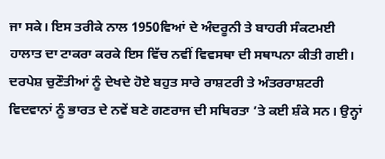ਜਾ ਸਕੇ। ਇਸ ਤਰੀਕੇ ਨਾਲ 1950ਵਿਆਂ ਦੇ ਅੰਦਰੂਨੀ ਤੇ ਬਾਹਰੀ ਸੰਕਟਮਈ ਹਾਲਾਤ ਦਾ ਟਾਕਰਾ ਕਰਕੇ ਇਸ ਵਿੱਚ ਨਵੀਂ ਵਿਵਸਥਾ ਦੀ ਸਥਾਪਨਾ ਕੀਤੀ ਗਈ। ਦਰਪੇਸ਼ ਚੁਣੌਤੀਆਂ ਨੂੰ ਦੇਖਦੇ ਹੋਏ ਬਹੁਤ ਸਾਰੇ ਰਾਸ਼ਟਰੀ ਤੇ ਅੰਤਰਰਾਸ਼ਟਰੀ ਵਿਦਵਾਨਾਂ ਨੂੰ ਭਾਰਤ ਦੇ ਨਵੇਂ ਬਣੇ ਗਣਰਾਜ ਦੀ ਸਥਿਰਤਾ ’ਤੇ ਕਈ ਸ਼ੰਕੇ ਸਨ। ਉਨ੍ਹਾਂ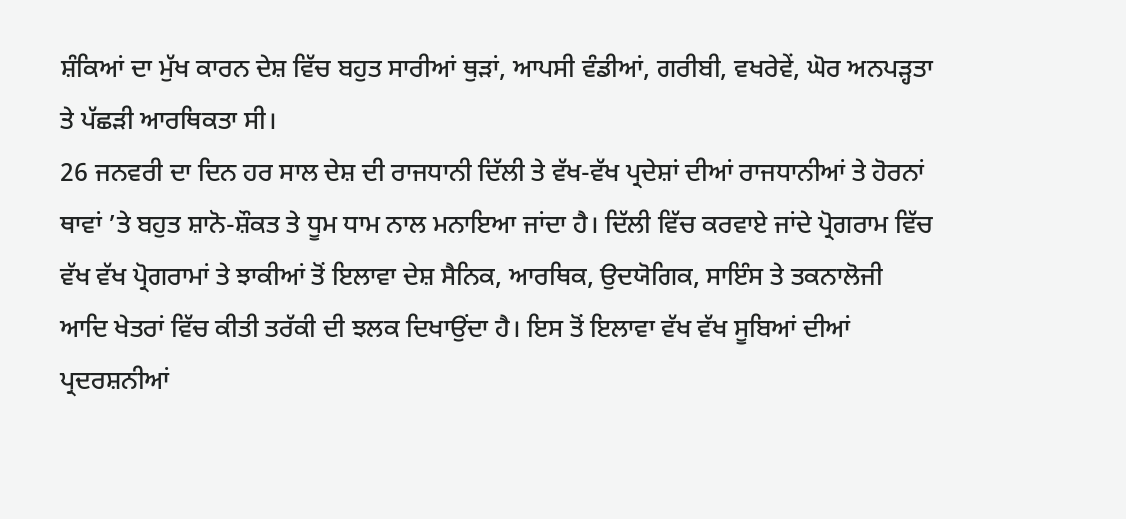ਸ਼ੰਕਿਆਂ ਦਾ ਮੁੱਖ ਕਾਰਨ ਦੇਸ਼ ਵਿੱਚ ਬਹੁਤ ਸਾਰੀਆਂ ਥੁੜਾਂ, ਆਪਸੀ ਵੰਡੀਆਂ, ਗਰੀਬੀ, ਵਖਰੇਵੇਂ, ਘੋਰ ਅਨਪੜ੍ਹਤਾ ਤੇ ਪੱਛੜੀ ਆਰਥਿਕਤਾ ਸੀ।
26 ਜਨਵਰੀ ਦਾ ਦਿਨ ਹਰ ਸਾਲ ਦੇਸ਼ ਦੀ ਰਾਜਧਾਨੀ ਦਿੱਲੀ ਤੇ ਵੱਖ-ਵੱਖ ਪ੍ਰਦੇਸ਼ਾਂ ਦੀਆਂ ਰਾਜਧਾਨੀਆਂ ਤੇ ਹੋਰਨਾਂ ਥਾਵਾਂ ’ਤੇ ਬਹੁਤ ਸ਼ਾਨੋ-ਸ਼ੌਕਤ ਤੇ ਧੂਮ ਧਾਮ ਨਾਲ ਮਨਾਇਆ ਜਾਂਦਾ ਹੈ। ਦਿੱਲੀ ਵਿੱਚ ਕਰਵਾਏ ਜਾਂਦੇ ਪ੍ਰੋਗਰਾਮ ਵਿੱਚ ਵੱਖ ਵੱਖ ਪ੍ਰੋਗਰਾਮਾਂ ਤੇ ਝਾਕੀਆਂ ਤੋਂ ਇਲਾਵਾ ਦੇਸ਼ ਸੈਨਿਕ, ਆਰਥਿਕ, ਉਦਯੋਗਿਕ, ਸਾਇੰਸ ਤੇ ਤਕਨਾਲੋਜੀ ਆਦਿ ਖੇਤਰਾਂ ਵਿੱਚ ਕੀਤੀ ਤਰੱਕੀ ਦੀ ਝਲਕ ਦਿਖਾਉਂਦਾ ਹੈ। ਇਸ ਤੋਂ ਇਲਾਵਾ ਵੱਖ ਵੱਖ ਸੂਬਿਆਂ ਦੀਆਂ ਪ੍ਰਦਰਸ਼ਨੀਆਂ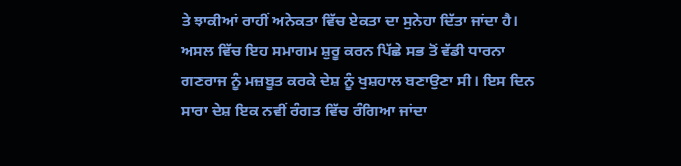ਤੇ ਝਾਕੀਆਂ ਰਾਹੀਂ ਅਨੇਕਤਾ ਵਿੱਚ ਏਕਤਾ ਦਾ ਸੁਨੇਹਾ ਦਿੱਤਾ ਜਾਂਦਾ ਹੈ। ਅਸਲ ਵਿੱਚ ਇਹ ਸਮਾਗਮ ਸ਼ੁਰੂ ਕਰਨ ਪਿੱਛੇ ਸਭ ਤੋਂ ਵੱਡੀ ਧਾਰਨਾ ਗਣਰਾਜ ਨੂੰ ਮਜ਼ਬੂਤ ਕਰਕੇ ਦੇਸ਼ ਨੂੰ ਖੁਸ਼ਹਾਲ ਬਣਾਉਣਾ ਸੀ। ਇਸ ਦਿਨ ਸਾਰਾ ਦੇਸ਼ ਇਕ ਨਵੀਂ ਰੰਗਤ ਵਿੱਚ ਰੰਗਿਆ ਜਾਂਦਾ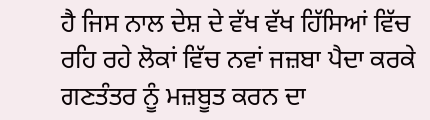ਹੈ ਜਿਸ ਨਾਲ ਦੇਸ਼ ਦੇ ਵੱਖ ਵੱਖ ਹਿੱਸਿਆਂ ਵਿੱਚ ਰਹਿ ਰਹੇ ਲੋਕਾਂ ਵਿੱਚ ਨਵਾਂ ਜਜ਼ਬਾ ਪੈਦਾ ਕਰਕੇ ਗਣਤੰਤਰ ਨੂੰ ਮਜ਼ਬੂਤ ਕਰਨ ਦਾ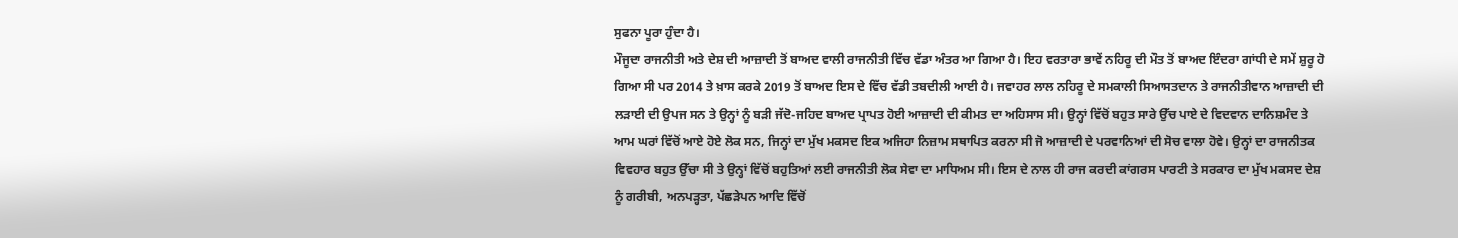ਸੁਫਨਾ ਪੂਰਾ ਹੁੰਦਾ ਹੈ।
ਮੌਜੂਦਾ ਰਾਜਨੀਤੀ ਅਤੇ ਦੇਸ਼ ਦੀ ਆਜ਼ਾਦੀ ਤੋਂ ਬਾਅਦ ਵਾਲੀ ਰਾਜਨੀਤੀ ਵਿੱਚ ਵੱਡਾ ਅੰਤਰ ਆ ਗਿਆ ਹੈ। ਇਹ ਵਰਤਾਰਾ ਭਾਵੇਂ ਨਹਿਰੂ ਦੀ ਮੌਤ ਤੋਂ ਬਾਅਦ ਇੰਦਰਾ ਗਾਂਧੀ ਦੇ ਸਮੇਂ ਸ਼ੁਰੂ ਹੋ ਗਿਆ ਸੀ ਪਰ 2014 ਤੇ ਖ਼ਾਸ ਕਰਕੇ 2019 ਤੋਂ ਬਾਅਦ ਇਸ ਦੇ ਵਿੱਚ ਵੱਡੀ ਤਬਦੀਲੀ ਆਈ ਹੈ। ਜਵਾਹਰ ਲਾਲ ਨਹਿਰੂ ਦੇ ਸਮਕਾਲੀ ਸਿਆਸਤਦਾਨ ਤੇ ਰਾਜਨੀਤੀਵਾਨ ਆਜ਼ਾਦੀ ਦੀ ਲੜਾਈ ਦੀ ਉਪਜ ਸਨ ਤੇ ਉਨ੍ਹਾਂ ਨੂੰ ਬੜੀ ਜੱਦੋ-ਜਹਿਦ ਬਾਅਦ ਪ੍ਰਾਪਤ ਹੋਈ ਆਜ਼ਾਦੀ ਦੀ ਕੀਮਤ ਦਾ ਅਹਿਸਾਸ ਸੀ। ਉਨ੍ਹਾਂ ਵਿੱਚੋਂ ਬਹੁਤ ਸਾਰੇ ਉੱਚ ਪਾਏ ਦੇ ਵਿਦਵਾਨ ਦਾਨਿਸ਼ਮੰਦ ਤੇ ਆਮ ਘਰਾਂ ਵਿੱਚੋਂ ਆਏ ਹੋਏ ਲੋਕ ਸਨ, ਜਿਨ੍ਹਾਂ ਦਾ ਮੁੱਖ ਮਕਸਦ ਇਕ ਅਜਿਹਾ ਨਿਜ਼ਾਮ ਸਥਾਪਿਤ ਕਰਨਾ ਸੀ ਜੋ ਆਜ਼ਾਦੀ ਦੇ ਪਰਵਾਨਿਆਂ ਦੀ ਸੋਚ ਵਾਲਾ ਹੋਵੇ। ਉਨ੍ਹਾਂ ਦਾ ਰਾਜਨੀਤਕ ਵਿਵਹਾਰ ਬਹੁਤ ਉੱਚਾ ਸੀ ਤੇ ਉਨ੍ਹਾਂ ਵਿੱਚੋਂ ਬਹੁਤਿਆਂ ਲਈ ਰਾਜਨੀਤੀ ਲੋਕ ਸੇਵਾ ਦਾ ਮਾਧਿਅਮ ਸੀ। ਇਸ ਦੇ ਨਾਲ ਹੀ ਰਾਜ ਕਰਦੀ ਕਾਂਗਰਸ ਪਾਰਟੀ ਤੇ ਸਰਕਾਰ ਦਾ ਮੁੱਖ ਮਕਸਦ ਦੇਸ਼ ਨੂੰ ਗਰੀਬੀ, ਅਨਪੜ੍ਹਤਾ, ਪੱਛੜੇਪਨ ਆਦਿ ਵਿੱਚੋਂ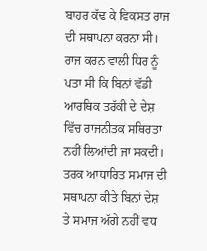ਬਾਹਰ ਕੱਢ ਕੇ ਵਿਕਸਤ ਰਾਜ ਦੀ ਸਥਾਪਨਾ ਕਰਨਾ ਸੀ।
ਰਾਜ ਕਰਨ ਵਾਲੀ ਧਿਰ ਨੂੰ ਪਤਾ ਸੀ ਕਿ ਬਿਨਾਂ ਵੱਡੀ ਆਰਥਿਕ ਤਰੱਕੀ ਦੇ ਦੇਸ਼ ਵਿੱਚ ਰਾਜਨੀਤਕ ਸਥਿਰਤਾ ਨਹੀਂ ਲਿਆਂਦੀ ਜਾ ਸਕਦੀ। ਤਰਕ ਆਧਾਰਿਤ ਸਮਾਜ ਦੀ ਸਥਾਪਨਾ ਕੀਤੇ ਬਿਨਾਂ ਦੇਸ਼ ਤੇ ਸਮਾਜ ਅੱਗੇ ਨਹੀਂ ਵਧ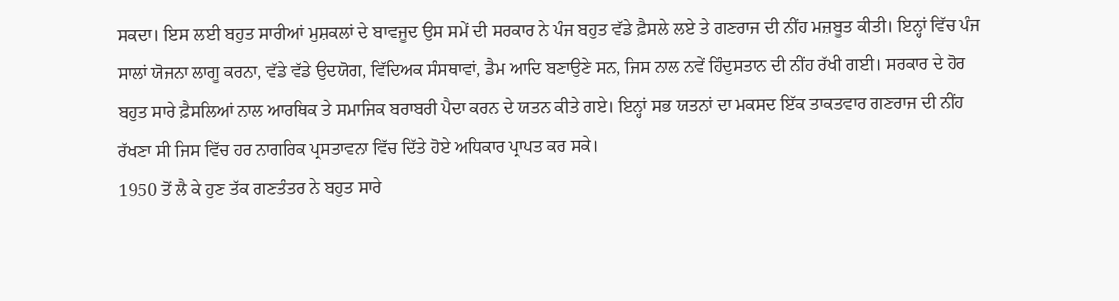ਸਕਦਾ। ਇਸ ਲਈ ਬਹੁਤ ਸਾਰੀਆਂ ਮੁਸ਼ਕਲਾਂ ਦੇ ਬਾਵਜੂਦ ਉਸ ਸਮੇਂ ਦੀ ਸਰਕਾਰ ਨੇ ਪੰਜ ਬਹੁਤ ਵੱਡੇ ਫ਼ੈਸਲੇ ਲਏ ਤੇ ਗਣਰਾਜ ਦੀ ਨੀਂਹ ਮਜ਼ਬੂਤ ਕੀਤੀ। ਇਨ੍ਹਾਂ ਵਿੱਚ ਪੰਜ ਸਾਲਾਂ ਯੋਜਨਾ ਲਾਗੂ ਕਰਨਾ, ਵੱਡੇ ਵੱਡੇ ਉਦਯੋਗ, ਵਿੱਦਿਅਕ ਸੰਸਥਾਵਾਂ, ਡੈਮ ਆਦਿ ਬਣਾਉਣੇ ਸਨ, ਜਿਸ ਨਾਲ ਨਵੇਂ ਹਿੰਦੁਸਤਾਨ ਦੀ ਨੀਂਹ ਰੱਖੀ ਗਈ। ਸਰਕਾਰ ਦੇ ਹੋਰ ਬਹੁਤ ਸਾਰੇ ਫ਼ੈਸਲਿਆਂ ਨਾਲ ਆਰਥਿਕ ਤੇ ਸਮਾਜਿਕ ਬਰਾਬਰੀ ਪੈਦਾ ਕਰਨ ਦੇ ਯਤਨ ਕੀਤੇ ਗਏ। ਇਨ੍ਹਾਂ ਸਭ ਯਤਨਾਂ ਦਾ ਮਕਸਦ ਇੱਕ ਤਾਕਤਵਾਰ ਗਣਰਾਜ ਦੀ ਨੀਂਹ ਰੱਖਣਾ ਸੀ ਜਿਸ ਵਿੱਚ ਹਰ ਨਾਗਰਿਕ ਪ੍ਰਸਤਾਵਨਾ ਵਿੱਚ ਦਿੱਤੇ ਹੋਏ ਅਧਿਕਾਰ ਪ੍ਰਾਪਤ ਕਰ ਸਕੇ।
1950 ਤੋਂ ਲੈ ਕੇ ਹੁਣ ਤੱਕ ਗਣਤੰਤਰ ਨੇ ਬਹੁਤ ਸਾਰੇ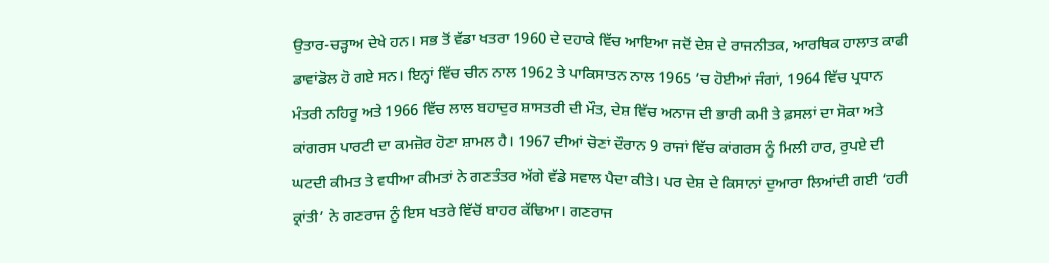ਉਤਾਰ-ਚੜ੍ਹਾਅ ਦੇਖੇ ਹਨ। ਸਭ ਤੋਂ ਵੱਡਾ ਖਤਰਾ 1960 ਦੇ ਦਹਾਕੇ ਵਿੱਚ ਆਇਆ ਜਦੋਂ ਦੇਸ਼ ਦੇ ਰਾਜਨੀਤਕ, ਆਰਥਿਕ ਹਾਲਾਤ ਕਾਫੀ ਡਾਵਾਂਡੋਲ ਹੋ ਗਏ ਸਨ। ਇਨ੍ਹਾਂ ਵਿੱਚ ਚੀਨ ਨਾਲ 1962 ਤੇ ਪਾਕਿਸਾਤਨ ਨਾਲ 1965 ’ਚ ਹੋਈਆਂ ਜੰਗਾਂ, 1964 ਵਿੱਚ ਪ੍ਰਧਾਨ ਮੰਤਰੀ ਨਹਿਰੂ ਅਤੇ 1966 ਵਿੱਚ ਲਾਲ ਬਹਾਦੁਰ ਸ਼ਾਸਤਰੀ ਦੀ ਮੌਤ, ਦੇਸ਼ ਵਿੱਚ ਅਨਾਜ ਦੀ ਭਾਰੀ ਕਮੀ ਤੇ ਫ਼ਸਲਾਂ ਦਾ ਸੋਕਾ ਅਤੇ ਕਾਂਗਰਸ ਪਾਰਟੀ ਦਾ ਕਮਜ਼ੋਰ ਹੋਣਾ ਸ਼ਾਮਲ ਹੈ। 1967 ਦੀਆਂ ਚੋਣਾਂ ਦੌਰਾਨ 9 ਰਾਜਾਂ ਵਿੱਚ ਕਾਂਗਰਸ ਨੂੰ ਮਿਲੀ ਹਾਰ, ਰੁਪਏ ਦੀ ਘਟਦੀ ਕੀਮਤ ਤੇ ਵਧੀਆ ਕੀਮਤਾਂ ਨੇ ਗਣਤੰਤਰ ਅੱਗੇ ਵੱਡੇ ਸਵਾਲ ਪੈਦਾ ਕੀਤੇ। ਪਰ ਦੇਸ਼ ਦੇ ਕਿਸਾਨਾਂ ਦੁਆਰਾ ਲਿਆਂਦੀ ਗਈ ‘ਹਰੀ ਕ੍ਰਾਂਤੀ’ ਨੇ ਗਣਰਾਜ ਨੂੰ ਇਸ ਖਤਰੇ ਵਿੱਚੋਂ ਬਾਹਰ ਕੱਢਿਆ। ਗਣਰਾਜ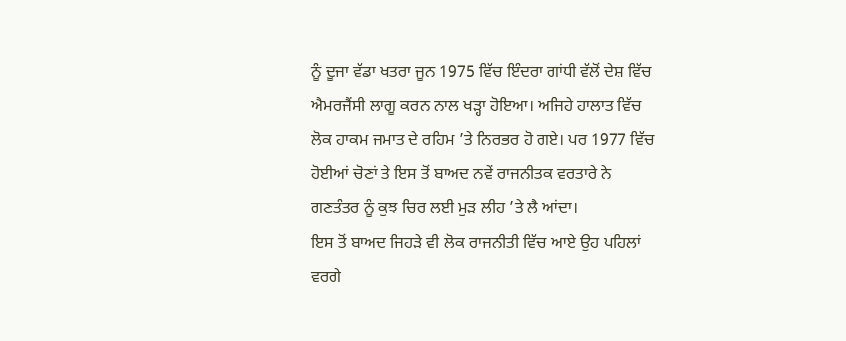ਨੂੰ ਦੂਜਾ ਵੱਡਾ ਖਤਰਾ ਜੂਨ 1975 ਵਿੱਚ ਇੰਦਰਾ ਗਾਂਧੀ ਵੱਲੋਂ ਦੇਸ਼ ਵਿੱਚ ਐਮਰਜੈਂਸੀ ਲਾਗੂ ਕਰਨ ਨਾਲ ਖੜ੍ਹਾ ਹੋਇਆ। ਅਜਿਹੇ ਹਾਲਾਤ ਵਿੱਚ ਲੋਕ ਹਾਕਮ ਜਮਾਤ ਦੇ ਰਹਿਮ ’ਤੇ ਨਿਰਭਰ ਹੋ ਗਏ। ਪਰ 1977 ਵਿੱਚ ਹੋਈਆਂ ਚੋਣਾਂ ਤੇ ਇਸ ਤੋਂ ਬਾਅਦ ਨਵੇਂ ਰਾਜਨੀਤਕ ਵਰਤਾਰੇ ਨੇ ਗਣਤੰਤਰ ਨੂੰ ਕੁਝ ਚਿਰ ਲਈ ਮੁੜ ਲੀਹ ’ਤੇ ਲੈ ਆਂਦਾ।
ਇਸ ਤੋਂ ਬਾਅਦ ਜਿਹੜੇ ਵੀ ਲੋਕ ਰਾਜਨੀਤੀ ਵਿੱਚ ਆਏ ਉਹ ਪਹਿਲਾਂ ਵਰਗੇ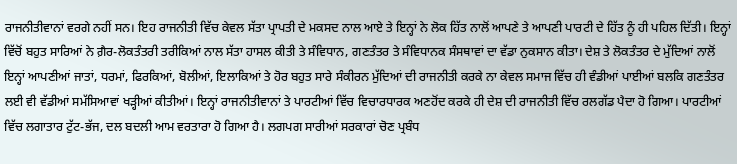ਰਾਜਨੀਤੀਵਾਨਾਂ ਵਰਗੇ ਨਹੀਂ ਸਨ। ਇਹ ਰਾਜਨੀਤੀ ਵਿੱਚ ਕੇਵਲ ਸੱਤਾ ਪ੍ਰਾਪਤੀ ਦੇ ਮਕਸਦ ਨਾਲ ਆਏ ਤੇ ਇਨ੍ਹਾਂ ਨੇ ਲੋਕ ਹਿੱਤ ਨਾਲੋਂ ਆਪਣੇ ਤੇ ਆਪਣੀ ਪਾਰਟੀ ਦੇ ਹਿੱਤ ਨੂੰ ਹੀ ਪਹਿਲ ਦਿੱਤੀ। ਇਨ੍ਹਾਂ ਵਿੱਚੋਂ ਬਹੁਤ ਸਾਰਿਆਂ ਨੇ ਗ਼ੈਰ-ਲੋਕਤੰਤਰੀ ਤਰੀਕਿਆਂ ਨਾਲ ਸੱਤਾ ਹਾਸਲ ਕੀਤੀ ਤੇ ਸੰਵਿਧਾਨ, ਗਣਤੰਤਰ ਤੇ ਸੰਵਿਧਾਨਕ ਸੰਸਥਾਵਾਂ ਦਾ ਵੱਡਾ ਨੁਕਸਾਨ ਕੀਤਾ। ਦੇਸ਼ ਤੇ ਲੋਕਤੰਤਰ ਦੇ ਮੁੱਦਿਆਂ ਨਾਲੋਂ ਇਨ੍ਹਾਂ ਆਪਣੀਆਂ ਜਾਤਾਂ, ਧਰਮਾਂ, ਫਿਰਕਿਆਂ, ਬੋਲੀਆਂ, ਇਲਾਕਿਆਂ ਤੇ ਹੋਰ ਬਹੁਤ ਸਾਰੇ ਸੰਕੀਰਨ ਮੁੱਦਿਆਂ ਦੀ ਰਾਜਨੀਤੀ ਕਰਕੇ ਨਾ ਕੇਵਲ ਸਮਾਜ ਵਿੱਚ ਹੀ ਵੰਡੀਆਂ ਪਾਈਆਂ ਬਲਕਿ ਗਣਤੰਤਰ ਲਈ ਵੀ ਵੱਡੀਆਂ ਸਮੱਸਿਆਵਾਂ ਖੜ੍ਹੀਆਂ ਕੀਤੀਆਂ। ਇਨ੍ਹਾਂ ਰਾਜਨੀਤੀਵਾਨਾਂ ਤੇ ਪਾਰਟੀਆਂ ਵਿੱਚ ਵਿਚਾਰਧਾਰਕ ਅਣਹੋਂਦ ਕਰਕੇ ਹੀ ਦੇਸ਼ ਦੀ ਰਾਜਨੀਤੀ ਵਿੱਚ ਰਲਗੱਡ ਪੈਦਾ ਹੋ ਗਿਆ। ਪਾਰਟੀਆਂ ਵਿੱਚ ਲਗਾਤਾਰ ਟੁੱਟ-ਭੱਜ, ਦਲ ਬਦਲੀ ਆਮ ਵਰਤਾਰਾ ਹੋ ਗਿਆ ਹੈ। ਲਗਪਗ ਸਾਰੀਆਂ ਸਰਕਾਰਾਂ ਚੋਣ ਪ੍ਰਬੰਧ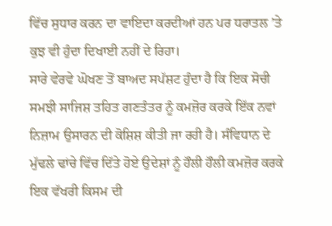ਵਿੱਚ ਸੁਧਾਰ ਕਰਨ ਦਾ ਵਾਇਦਾ ਕਰਦੀਆਂ ਹਨ ਪਰ ਧਰਾਤਲ ’ਤੇ ਕੁਝ ਵੀ ਹੁੰਦਾ ਦਿਖਾਈ ਨਹੀਂ ਦੇ ਰਿਹਾ।
ਸਾਰੇ ਵੇਰਵੇ ਘੋਖਣ ਤੋਂ ਬਾਅਦ ਸਪੱਸ਼ਟ ਹੁੰਦਾ ਹੈ ਕਿ ਇਕ ਸੋਚੀ ਸਮਝੀ ਸਾਜਿਸ਼ ਤਹਿਤ ਗਣਤੰਤਰ ਨੂੰ ਕਮਜ਼ੋਰ ਕਰਕੇ ਇੱਕ ਨਵਾਂ ਨਿਜ਼ਾਮ ਉਸਾਰਨ ਦੀ ਕੋਸ਼ਿਸ਼ ਕੀਤੀ ਜਾ ਰਹੀ ਹੈ। ਸੰਵਿਧਾਨ ਦੇ ਮੁੱਢਲੇ ਢਾਂਚੇ ਵਿੱਚ ਦਿੱਤੇ ਹੋਏ ਉਦੇਸ਼ਾਂ ਨੂੰ ਹੌਲੀ ਹੌਲੀ ਕਮਜ਼ੋਰ ਕਰਕੇ ਇਕ ਵੱਖਰੀ ਕਿਸਮ ਦੀ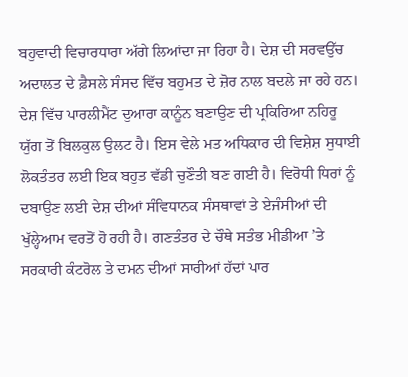ਬਹੁਵਾਦੀ ਵਿਚਾਰਧਾਰਾ ਅੱਗੇ ਲਿਆਂਦਾ ਜਾ ਰਿਹਾ ਹੈ। ਦੇਸ਼ ਦੀ ਸਰਵਉੱਚ ਅਦਾਲਤ ਦੇ ਫ਼ੈਸਲੇ ਸੰਸਦ ਵਿੱਚ ਬਹੁਮਤ ਦੇ ਜ਼ੋਰ ਨਾਲ ਬਦਲੇ ਜਾ ਰਹੇ ਹਨ। ਦੇਸ਼ ਵਿੱਚ ਪਾਰਲੀਮੈਂਟ ਦੁਆਰਾ ਕਾਨੂੰਨ ਬਣਾਉਣ ਦੀ ਪ੍ਰਕਿਰਿਆ ਨਹਿਰੂ ਯੁੱਗ ਤੋਂ ਬਿਲਕੁਲ ਉਲਟ ਹੈ। ਇਸ ਵੇਲੇ ਮਤ ਅਧਿਕਾਰ ਦੀ ਵਿਸ਼ੇਸ਼ ਸੁਧਾਈ ਲੋਕਤੰਤਰ ਲਈ ਇਕ ਬਹੁਤ ਵੱਡੀ ਚੁਣੌਤੀ ਬਣ ਗਈ ਹੈ। ਵਿਰੋਧੀ ਧਿਰਾਂ ਨੂੰ ਦਬਾਉਣ ਲਈ ਦੇਸ਼ ਦੀਆਂ ਸੰਵਿਧਾਨਕ ਸੰਸਥਾਵਾਂ ਤੇ ਏਜੰਸੀਆਂ ਦੀ ਖੁੱਲ੍ਹੇਆਮ ਵਰਤੋਂ ਹੋ ਰਹੀ ਹੈ। ਗਣਤੰਤਰ ਦੇ ਚੌਥੇ ਸਤੰਭ ਮੀਡੀਆ ’ਤੇ ਸਰਕਾਰੀ ਕੰਟਰੋਲ ਤੇ ਦਮਨ ਦੀਆਂ ਸਾਰੀਆਂ ਹੱਦਾਂ ਪਾਰ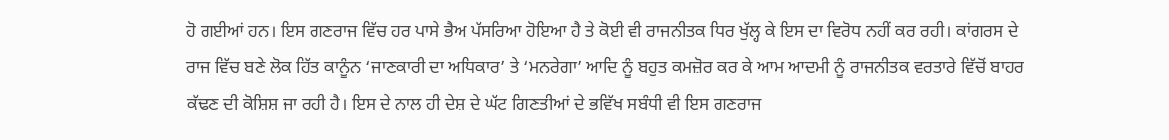ਹੋ ਗਈਆਂ ਹਨ। ਇਸ ਗਣਰਾਜ ਵਿੱਚ ਹਰ ਪਾਸੇ ਭੈਅ ਪੱਸਰਿਆ ਹੋਇਆ ਹੈ ਤੇ ਕੋਈ ਵੀ ਰਾਜਨੀਤਕ ਧਿਰ ਖੁੱਲ੍ਹ ਕੇ ਇਸ ਦਾ ਵਿਰੋਧ ਨਹੀਂ ਕਰ ਰਹੀ। ਕਾਂਗਰਸ ਦੇ ਰਾਜ ਵਿੱਚ ਬਣੇ ਲੋਕ ਹਿੱਤ ਕਾਨੂੰਨ ‘ਜਾਣਕਾਰੀ ਦਾ ਅਧਿਕਾਰ’ ਤੇ ‘ਮਨਰੇਗਾ’ ਆਦਿ ਨੂੰ ਬਹੁਤ ਕਮਜ਼ੋਰ ਕਰ ਕੇ ਆਮ ਆਦਮੀ ਨੂੰ ਰਾਜਨੀਤਕ ਵਰਤਾਰੇ ਵਿੱਚੋਂ ਬਾਹਰ ਕੱਢਣ ਦੀ ਕੋਸ਼ਿਸ਼ ਜਾ ਰਹੀ ਹੈ। ਇਸ ਦੇ ਨਾਲ ਹੀ ਦੇਸ਼ ਦੇ ਘੱਟ ਗਿਣਤੀਆਂ ਦੇ ਭਵਿੱਖ ਸਬੰਧੀ ਵੀ ਇਸ ਗਣਰਾਜ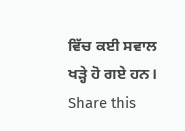ਵਿੱਚ ਕਈ ਸਵਾਲ ਖੜ੍ਹੇ ਹੋ ਗਏ ਹਨ।
Share this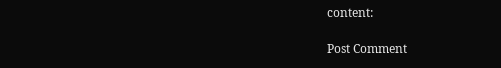content:

Post Comment